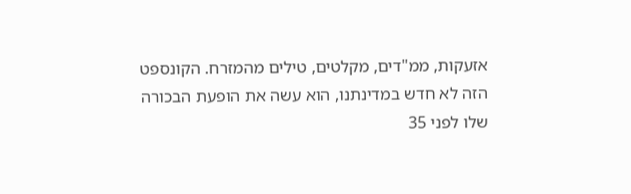אזעקות, ממ"דים, מקלטים, טילים מהמזרח. הקונספט הזה לא חדש במדינתנו, הוא עשה את הופעת הבכורה שלו לפני 35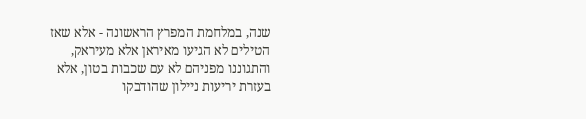שנה, במלחמת המפרץ הראשונה - אלא שאז הטילים לא הגיעו מאיראן אלא מעיראק, והתגוננו מפניהם לא עם שכבות בטון, אלא בעזרת יריעות ניילון שהודבקו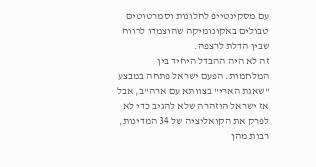עם מסקינטייפ לחלונות וסמרטוטים טבולים באקונומיקה שהוצמדו לרווח שבין הדלת לרצפה.
זה לא היה ההבדל היחיד בין המלחמות. הפעם ישראל פתחה במבצע "שאגת הארי" בצוותא עם ארה"ב, אבל אז ישראל הוזהרה שלא להגיב כדי לא לפרק את הקואליציה של 34 המדינות, רבות מהן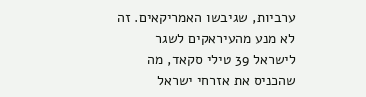ערביות, שגיבשו האמריקאים. זה לא מנע מהעיראקים לשגר לישראל 39 טילי סקאד, מה שהכניס את אזרחי ישראל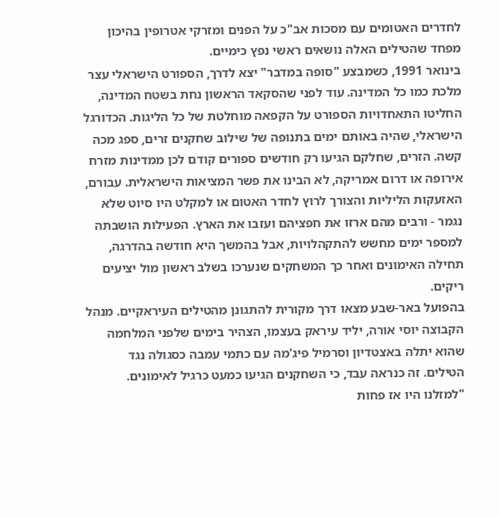לחדרים האטומים עם מסכות אב"כ על הפנים ומזרקי אטרופין בהיכון מפחד שהטילים האלה נושאים ראשי נפץ כימיים.
בינואר 1991, כשמבצע "סופה במדבר" יצא לדרך, הספורט הישראלי עצר מלכת כמו כל המדינה. עוד לפני שהסקאד הראשון נחת בשטח המדינה, החליטו התאחדויות הספורט על הקפאה מוחלטת של כל הליגות. הכדורגל הישראלי, שהיה באותם ימים בתנופה של שילוב שחקנים זרים, ספג מכה קשה. הזרים, שחלקם הגיעו רק חודשים ספורים קודם לכן ממדינות מזרח אירופה או דרום אמריקה, לא הבינו את פשר המציאות הישראלית. עבורם, האזעקות הליליות והצורך לרוץ לחדר האטום או למקלט היו סיוט שלא נגמר - ורבים מהם ארזו את חפציהם ועזבו את הארץ. הפעילות הושבתה למספר ימים מחשש להתקהלויות, אבל בהמשך היא חודשה בהדרגה, תחילה האימונים ואחר כך המשחקים שנערכו בשלב ראשון מול יציעים ריקים.
בהפועל באר-שבע מצאו דרך מקורית להתגונן מהטילים העיראקיים. מנהל הקבוצה יוסי אורה, יליד עיראק בעצמו, הצהיר בימים שלפני המלחמה שהוא יתלה באצטדיון וסרמיל פיג'מה עם כתמי עמבה כסגולה נגד הטילים. זה כנראה עבד, כי השחקנים הגיעו כמעט כרגיל לאימונים. "למזלנו היו אז פחות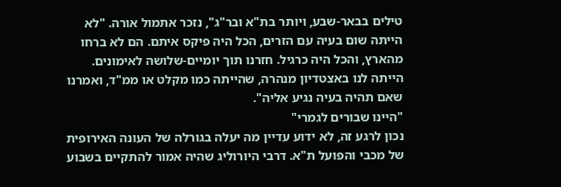טילים בבאר-שבע, ויותר בת"א ובר"ג", נזכר אתמול אורה. "לא הייתה שום בעיה עם הזרים, הכל היה פיקס איתם. הם לא ברחו מהארץ, והכל היה כרגיל. חזרנו תוך יומיים-שלושה לאימונים. הייתה לנו באצטדיון מנהרה, שהייתה כמו מקלט או ממ"ד, ואמרנו שאם תהיה בעיה נגיע אליה".
"היינו שבורים לגמרי"
נכון לרגע זה, לא ידוע עדיין מה יעלה בגורלה של העונה האירופית של מכבי והפועל ת"א. דרבי היורוליג שהיה אמור להתקיים בשבוע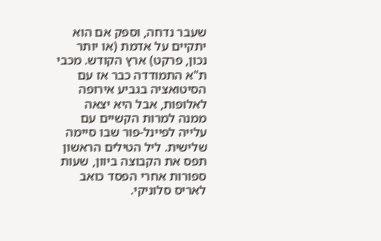שעבר נדחה, וספק אם הוא יתקיים על אדמת (או יותר נכון, פרקט) ארץ הקודש. מכבי ת"א התמודדה כבר אז עם הסיטואציה בגביע אירופה לאלופות, אבל היא יצאה ממנה למרות הקשיים עם עלייה לפיינל-פור שבו סיימה שלישית. ליל הטילים הראשון תפס את הקבוצה ביוון, שעות ספורות אחרי הפסד כואב לאריס סלוניקי.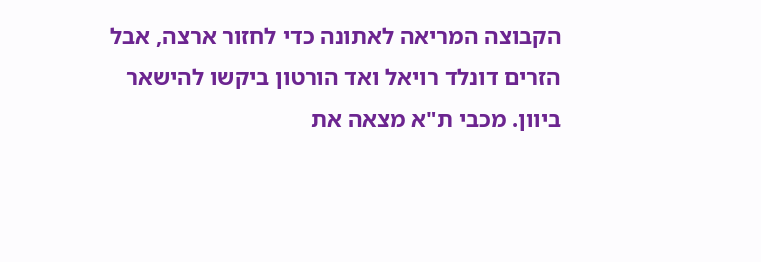הקבוצה המריאה לאתונה כדי לחזור ארצה, אבל הזרים דונלד רויאל ואד הורטון ביקשו להישאר ביוון. מכבי ת"א מצאה את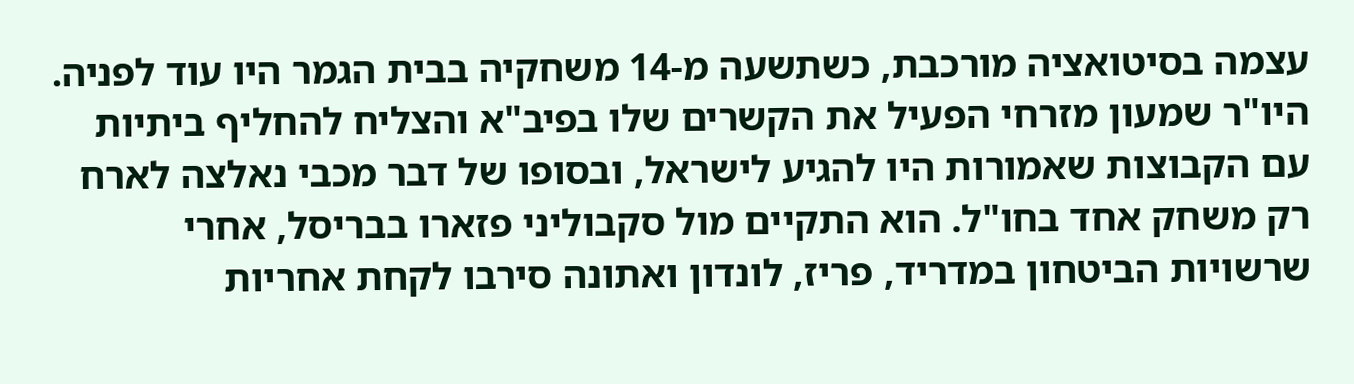עצמה בסיטואציה מורכבת, כשתשעה מ-14 משחקיה בבית הגמר היו עוד לפניה. היו"ר שמעון מזרחי הפעיל את הקשרים שלו בפיב"א והצליח להחליף ביתיות עם הקבוצות שאמורות היו להגיע לישראל, ובסופו של דבר מכבי נאלצה לארח רק משחק אחד בחו"ל. הוא התקיים מול סקבוליני פזארו בבריסל, אחרי שרשויות הביטחון במדריד, פריז, לונדון ואתונה סירבו לקחת אחריות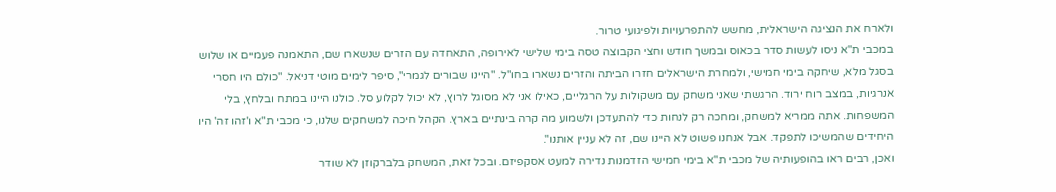ולארח את הנציגה הישראלית, מחשש להתפרעויות ולפיגועי טרור.
במכבי ת"א ניסו לעשות סדר בכאוס ובמשך חודש וחצי הקבוצה טסה בימי שלישי לאירופה, התאחדה עם הזרים שנשארו שם, התאמנה פעמיים או שלוש בסגל מלא, שיחקה בימי חמישי, ולמחרת הישראלים חזרו הביתה והזרים נשארו בחו"ל. "היינו שבורים לגמרי", סיפר לימים מוטי דניאל. "כולם היו חסרי אנרגיות, במצב רוח ירוד. הרגשתי שאני משחק עם משקולות על הרגליים, כאילו אני לא מסוגל לרוץ, לא יכול לקלוע סל. כולנו היינו במתח ובלחץ, בלי המשפחות. אתה ממריא למשחק, ומחכה רק לנחות כדי להתעדכן ולשמוע מה קרה בינתיים בארץ. הקהל חיכה למשחקים שלנו, כי מכבי ת"א ו'זהו זה' היו היחידים שהמשיכו לתפקד. אבל אנחנו פשוט לא היינו שם, זה לא עניין אותנו".
ואכן, רבים ראו בהופעותיה של מכבי ת"א בימי חמישי הזדמנות נדירה למעט אסקפיזם. ובכל זאת, המשחק בלברקוזן לא שודר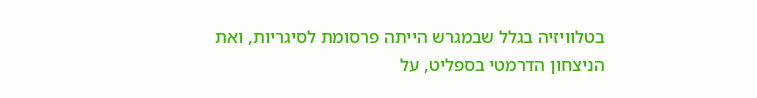בטלוויזיה בגלל שבמגרש הייתה פרסומת לסיגריות, ואת הניצחון הדרמטי בספליט, על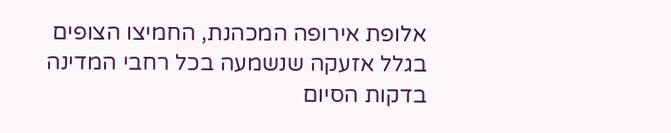אלופת אירופה המכהנת, החמיצו הצופים בגלל אזעקה שנשמעה בכל רחבי המדינה בדקות הסיום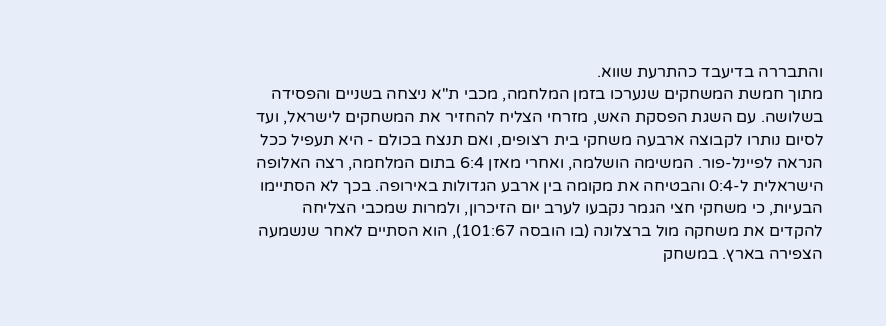והתבררה בדיעבד כהתרעת שווא.
מתוך חמשת המשחקים שנערכו בזמן המלחמה, מכבי ת"א ניצחה בשניים והפסידה בשלושה. עם השגת הפסקת האש, מזרחי הצליח להחזיר את המשחקים לישראל, ועד לסיום נותרו לקבוצה ארבעה משחקי בית רצופים, ואם תנצח בכולם - היא תעפיל ככל הנראה לפיינל-פור. המשימה הושלמה, ואחרי מאזן 6:4 בתום המלחמה, רצה האלופה הישראלית ל-0:4 והבטיחה את מקומה בין ארבע הגדולות באירופה. בכך לא הסתיימו הבעיות, כי משחקי חצי הגמר נקבעו לערב יום הזיכרון, ולמרות שמכבי הצליחה להקדים את משחקה מול ברצלונה (בו הובסה 101:67), הוא הסתיים לאחר שנשמעה הצפירה בארץ. במשחק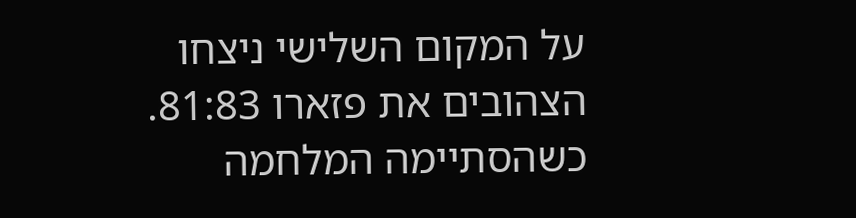על המקום השלישי ניצחו הצהובים את פזארו 81:83.
כשהסתיימה המלחמה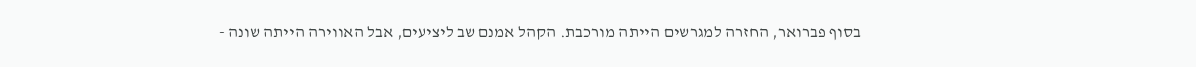בסוף פברואר, החזרה למגרשים הייתה מורכבת. הקהל אמנם שב ליציעים, אבל האווירה הייתה שונה -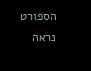הספורט נראה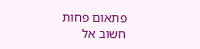פתאום פחות חשוב אל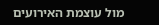מול עוצמת האירועים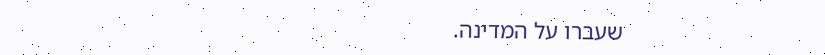שעברו על המדינה.